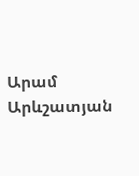Արամ Արևշատյան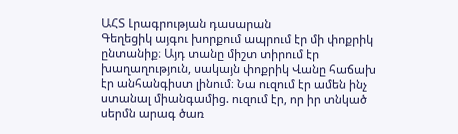ԱՀՏ Լրագրության դասարան
Գեղեցիկ այգու խորքում ապրում էր մի փոքրիկ ընտանիք։ Այդ տանը միշտ տիրում էր խաղաղություն, սակայն փոքրիկ Վանը հաճախ էր անհանգիստ լինում։ Նա ուզում էր ամեն ինչ ստանալ միանգամից. ուզում էր, որ իր տնկած սերմն արագ ծառ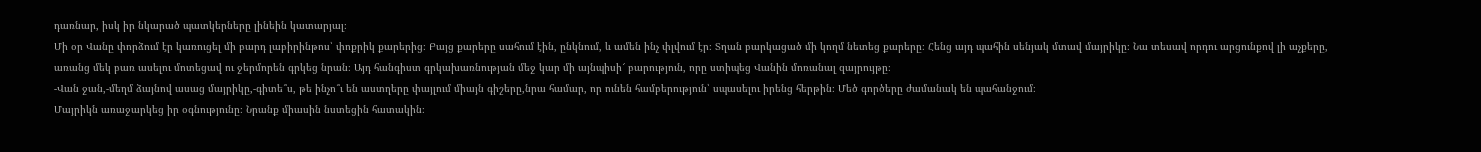դառնար, իսկ իր նկարած պատկերները լինեին կատարյալ։
Մի օր Վանը փորձում էր կառուցել մի բարդ լաբիրինթոս՝ փոքրիկ քարերից։ Բայց քարերը սահում էին, ընկնում, և ամեն ինչ փլվում էր։ Տղան բարկացած մի կողմ նետեց քարերը։ Հենց այդ պահին սենյակ մտավ մայրիկը։ Նա տեսավ որդու արցունքով լի աչքերը, առանց մեկ բառ ասելու մոտեցավ ու ջերմորեն գրկեց նրան։ Այդ հանգիստ գրկախառնության մեջ կար մի այնպիսի՜ բարություն, որը ստիպեց Վանին մոռանալ զայրույթը։
-Վան ջան,-մեղմ ձայնով ասաց մայրիկը,-գիտե՞ս, թե ինչո՞ւ են աստղերը փայլում միայն գիշերը,նրա համար, որ ունեն համբերություն՝ սպասելու իրենց հերթին։ Մեծ գործերը ժամանակ են պահանջում։
Մայրիկն առաջարկեց իր օգնությունը։ Նրանք միասին նստեցին հատակին։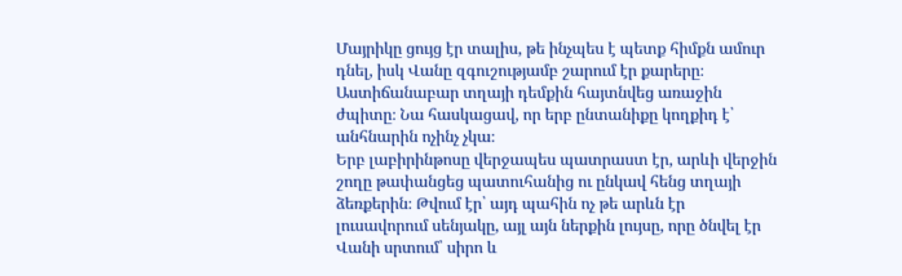Մայրիկը ցույց էր տալիս, թե ինչպես է պետք հիմքն ամուր դնել, իսկ Վանը զգուշությամբ շարում էր քարերը։ Աստիճանաբար տղայի դեմքին հայտնվեց առաջին ժպիտը։ Նա հասկացավ, որ երբ ընտանիքը կողքիդ է՝ անհնարին ոչինչ չկա։
Երբ լաբիրինթոսը վերջապես պատրաստ էր, արևի վերջին շողը թափանցեց պատուհանից ու ընկավ հենց տղայի ձեռքերին։ Թվում էր՝ այդ պահին ոչ թե արևն էր լուսավորում սենյակը, այլ այն ներքին լույսը, որը ծնվել էր Վանի սրտում՝ սիրո և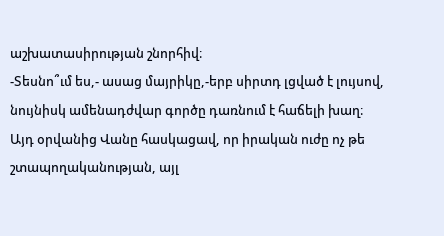աշխատասիրության շնորհիվ։
-Տեսնո՞ւմ ես,- ասաց մայրիկը,-երբ սիրտդ լցված է լույսով, նույնիսկ ամենադժվար գործը դառնում է հաճելի խաղ։
Այդ օրվանից Վանը հասկացավ, որ իրական ուժը ոչ թե շտապողականության, այլ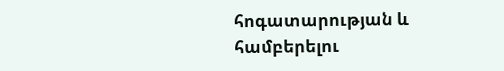հոգատարության և համբերելու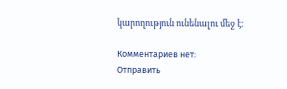կարողություն ունենալու մեջ է։

Комментариев нет:
Отправить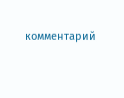комментарий